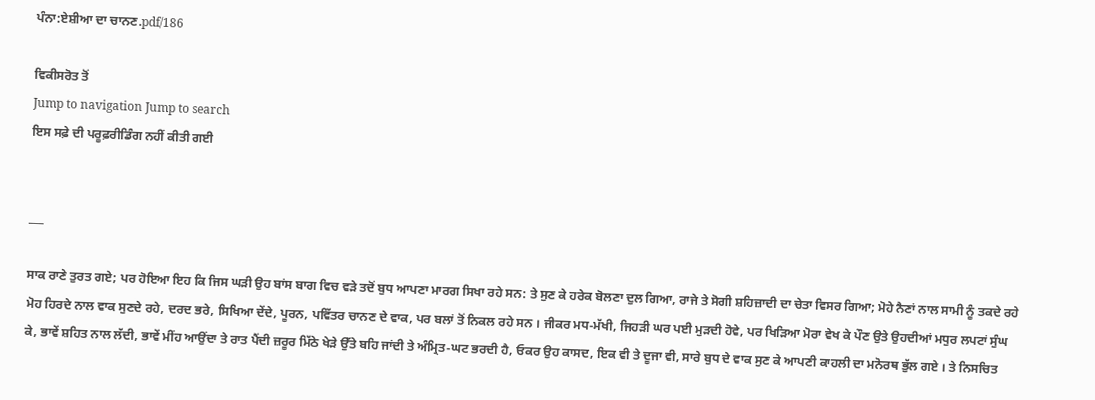ਪੰਨਾ:ਏਸ਼ੀਆ ਦਾ ਚਾਨਣ.pdf/186

ਵਿਕੀਸਰੋਤ ਤੋਂ
Jump to navigation Jump to search
ਇਸ ਸਫ਼ੇ ਦੀ ਪਰੂਫ਼ਰੀਡਿੰਗ ਨਹੀਂ ਕੀਤੀ ਗਈ


___

ਸਾਕ ਰਾਣੇ ਤੁਰਤ ਗਏ; ਪਰ ਹੋਇਆ ਇਹ ਕਿ ਜਿਸ ਘੜੀ ਉਹ ਬਾਂਸ ਬਾਗ ਵਿਚ ਵੜੇ ਤਦੋਂ ਬੁਧ ਆਪਣਾ ਮਾਰਗ ਸਿਖਾ ਰਹੇ ਸਨ: ਤੇ ਸੁਣ ਕੇ ਹਰੇਕ ਬੋਲਣਾ ਦੁਲ ਗਿਆ, ਰਾਜੇ ਤੇ ਸੋਗੀ ਸ਼ਹਿਜ਼ਾਦੀ ਦਾ ਚੇਤਾ ਵਿਸਰ ਗਿਆ; ਮੋਹੇ ਨੈਣਾਂ ਨਾਲ ਸਾਮੀ ਨੂੰ ਤਕਦੇ ਰਹੇ ਮੋਹ ਹਿਰਦੇ ਨਾਲ ਵਾਕ ਸੁਣਦੇ ਰਹੇ, ਦਰਦ ਭਰੇ, ਸਿਖਿਆ ਦੇਂਦੇ, ਪੂਰਨ, ਪਵਿੱਤਰ ਚਾਨਣ ਦੇ ਵਾਕ, ਪਰ ਬਲਾਂ ਤੋਂ ਨਿਕਲ ਰਹੇ ਸਨ । ਜੀਕਰ ਮਧ-ਮੱਖੀ, ਜਿਹੜੀ ਘਰ ਪਈ ਮੁੜਦੀ ਹੋਵੇ, ਪਰ ਖਿੜਿਆ ਮੋਰਾ ਵੇਖ ਕੇ ਪੌਣ ਉਤੇ ਉਹਦੀਆਂ ਮਧੁਰ ਲਪਟਾਂ ਸੁੰਘ ਕੇ, ਭਾਵੇਂ ਸ਼ਹਿਤ ਨਾਲ ਲੱਦੀ, ਭਾਵੇਂ ਮੀਂਹ ਆਉਂਦਾ ਤੇ ਰਾਤ ਪੈਂਦੀ ਜ਼ਰੂਰ ਮਿੱਠੇ ਖੇੜੇ ਉੱਤੇ ਬਹਿ ਜਾਂਦੀ ਤੇ ਅੰਮ੍ਰਿਤ-ਘਟ ਭਰਦੀ ਹੈ, ਓਕਰ ਉਹ ਕਾਸਦ, ਇਕ ਵੀ ਤੇ ਦੂਜਾ ਵੀ, ਸਾਰੇ ਬੁਧ ਦੇ ਵਾਕ ਸੁਣ ਕੇ ਆਪਣੀ ਕਾਹਲੀ ਦਾ ਮਨੋਰਥ ਭੁੱਲ ਗਏ । ਤੇ ਨਿਸਚਿਤ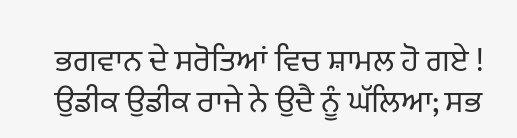ਭਗਵਾਨ ਦੇ ਸਰੋਤਿਆਂ ਵਿਚ ਸ਼ਾਮਲ ਹੋ ਗਏ ! ਉਡੀਕ ਉਡੀਕ ਰਾਜੇ ਨੇ ਉਦੈ ਨੂੰ ਘੱਲਿਆ; ਸਭ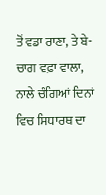ਤੋਂ ਵਡਾ ਰਾਣਾ, ਤੇ ਬੇ-ਚਾਗ ਵਫ਼ਾ ਵਾਲਾ, ਨਾਲੇ ਚੰਗਿਆਂ ਦਿਨਾਂ ਵਿਚ ਸਿਧਾਰਥ ਦਾ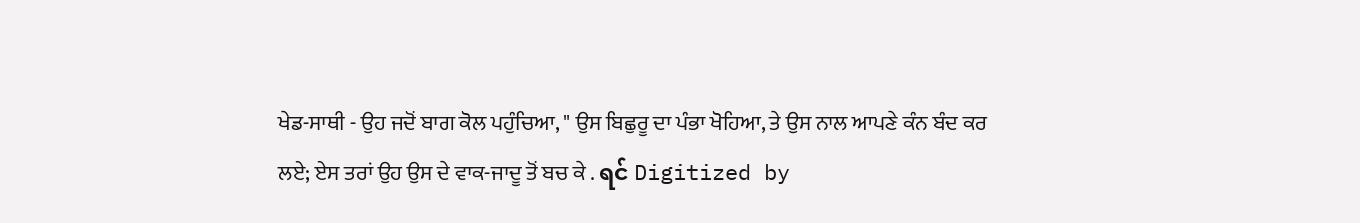ਖੇਡ-ਸਾਥੀ - ਉਹ ਜਦੋਂ ਬਾਗ ਕੋਲ ਪਹੁੰਚਿਆ, " ਉਸ ਬਿਛੁਰੂ ਦਾ ਪੰਭਾ ਖੋਹਿਆ, ਤੇ ਉਸ ਨਾਲ ਆਪਣੇ ਕੰਨ ਬੰਦ ਕਰ ਲਏ; ਏਸ ਤਰਾਂ ਉਹ ਉਸ ਦੇ ਵਾਕ-ਜਾਦੂ ਤੋਂ ਬਚ ਕੇ . ရင် Digitized by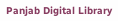Panjab Digital Library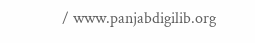/ www.panjabdigilib.org